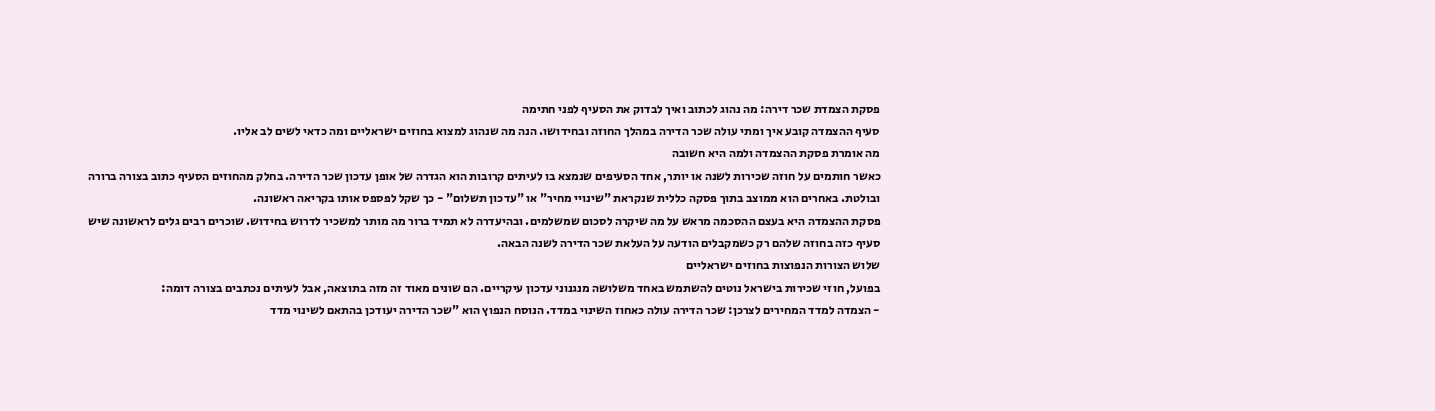פסקת הצמדת שכר דירה: מה נהוג לכתוב ואיך לבדוק את הסעיף לפני חתימה
סעיף ההצמדה קובע איך ומתי עולה שכר הדירה במהלך החוזה ובחידושו. הנה מה שנהוג למצוא בחוזים ישראליים ומה כדאי לשים לב אליו.
מה אומרת פסקת ההצמדה ולמה היא חשובה
כאשר חותמים על חוזה שכירות לשנה או יותר, אחד הסעיפים שנמצא בו לעיתים קרובות הוא הגדרה של אופן עדכון שכר הדירה. בחלק מהחוזים הסעיף כתוב בצורה ברורה ובולטת. באחרים הוא ממוצב בתוך פסקה כללית שנקראת "שינויי מחיר" או "עדכון תשלום" - כך שקל לפספס אותו בקריאה ראשונה.
פסקת ההצמדה היא בעצם ההסכמה מראש על מה שיקרה לסכום שמשלמים. ובהיעדרה לא תמיד ברור מה מותר למשכיר לדרוש בחידוש. שוכרים רבים גלים לראשונה שיש סעיף כזה בחוזה שלהם רק כשמקבלים הודעה על העלאת שכר הדירה לשנה הבאה.
שלוש הצורות הנפוצות בחוזים ישראליים
בפועל, חוזי שכירות בישראל נוטים להשתמש באחד משלושה מנגנוני עדכון עיקריים. הם שונים מאוד זה מזה בתוצאה, אבל לעיתים נכתבים בצורה דומה:
- הצמדה למדד המחירים לצרכן: שכר הדירה עולה כאחוז השינוי במדד. הנוסח הנפוץ הוא "שכר הדירה יעודכן בהתאם לשינוי מדד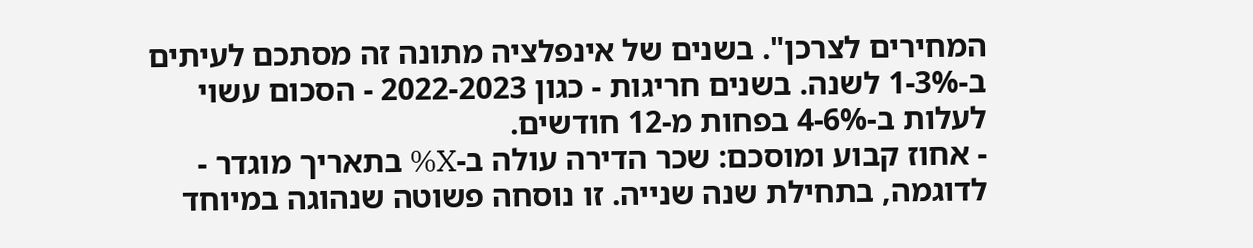המחירים לצרכן". בשנים של אינפלציה מתונה זה מסתכם לעיתים ב-1-3% לשנה. בשנים חריגות - כגון 2022-2023 - הסכום עשוי לעלות ב-4-6% בפחות מ-12 חודשים.
- אחוז קבוע ומוסכם: שכר הדירה עולה ב-X% בתאריך מוגדר - לדוגמה, בתחילת שנה שנייה. זו נוסחה פשוטה שנהוגה במיוחד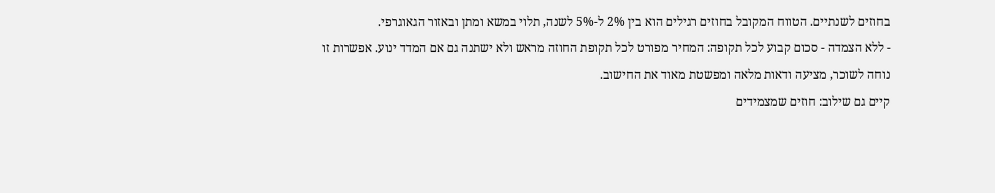בחוזים לשנתיים. הטווח המקובל בחוזים רגילים הוא בין 2% ל-5% לשנה, תלוי במשא ומתן ובאזור הגאוגרפי.
- ללא הצמדה - סכום קבוע לכל תקופה: המחיר מפורט לכל תקופת החוזה מראש ולא ישתנה גם אם המדד ינוע. אפשרות זו נוחה לשוכר, מציעה ודאות מלאה ומפשטת מאוד את החישוב.
קיים גם שילוב: חוזים שמצמידים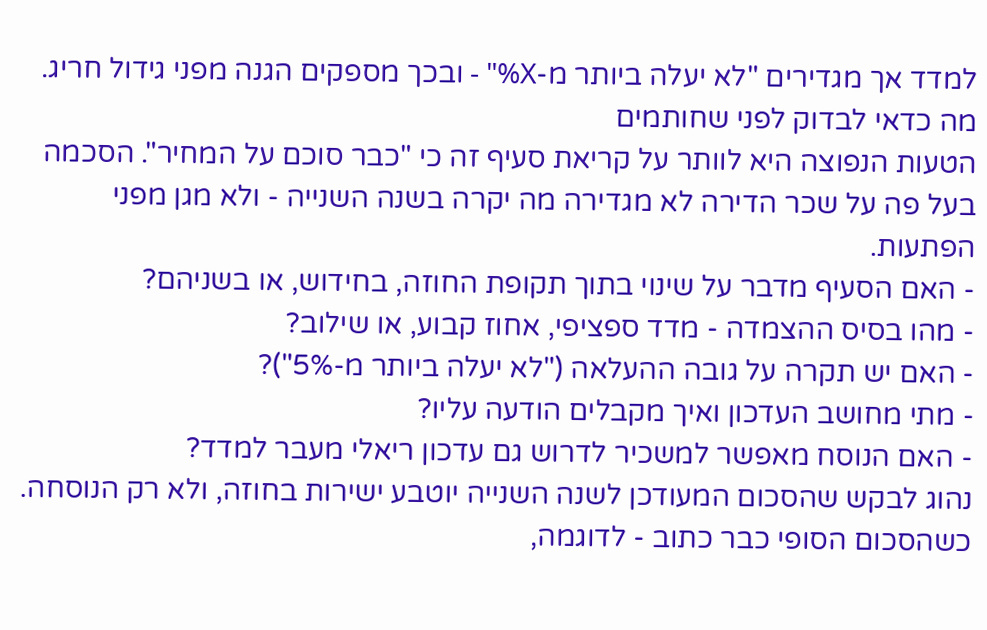למדד אך מגדירים "לא יעלה ביותר מ-X%" - ובכך מספקים הגנה מפני גידול חריג.
מה כדאי לבדוק לפני שחותמים
הטעות הנפוצה היא לוותר על קריאת סעיף זה כי "כבר סוכם על המחיר". הסכמה בעל פה על שכר הדירה לא מגדירה מה יקרה בשנה השנייה - ולא מגן מפני הפתעות.
- האם הסעיף מדבר על שינוי בתוך תקופת החוזה, בחידוש, או בשניהם?
- מהו בסיס ההצמדה - מדד ספציפי, אחוז קבוע, או שילוב?
- האם יש תקרה על גובה ההעלאה ("לא יעלה ביותר מ-5%")?
- מתי מחושב העדכון ואיך מקבלים הודעה עליו?
- האם הנוסח מאפשר למשכיר לדרוש גם עדכון ריאלי מעבר למדד?
נהוג לבקש שהסכום המעודכן לשנה השנייה יוטבע ישירות בחוזה, ולא רק הנוסחה. כשהסכום הסופי כבר כתוב - לדוגמה,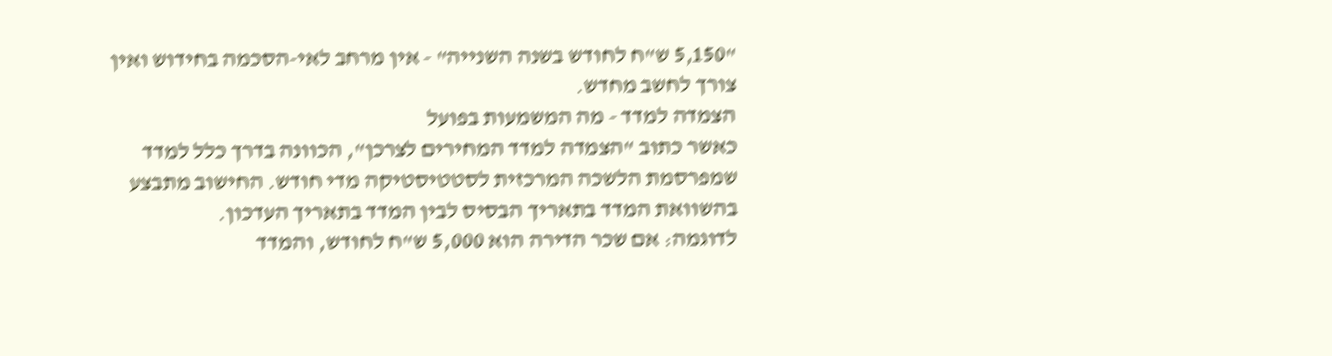"5,150 ש"ח לחודש בשנה השנייה" - אין מרחב לאי-הסכמה בחידוש ואין צורך לחשב מחדש.
הצמדה למדד - מה המשמעות בפועל
כאשר כתוב "הצמדה למדד המחירים לצרכן", הכוונה בדרך כלל למדד שמפרסמת הלשכה המרכזית לסטטיסטיקה מדי חודש. החישוב מתבצע בהשוואת המדד בתאריך הבסיס לבין המדד בתאריך העדכון.
לדוגמה: אם שכר הדירה הוא 5,000 ש"ח לחודש, והמדד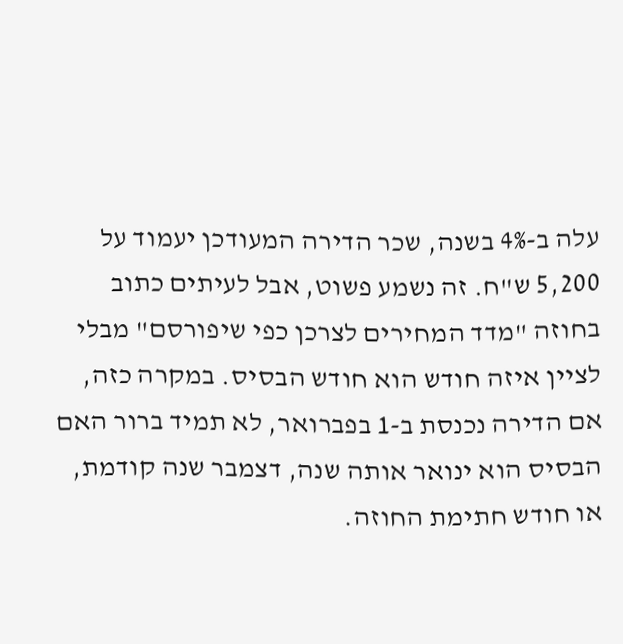עלה ב-4% בשנה, שכר הדירה המעודכן יעמוד על 5,200 ש"ח. זה נשמע פשוט, אבל לעיתים כתוב בחוזה "מדד המחירים לצרכן כפי שיפורסם" מבלי לציין איזה חודש הוא חודש הבסיס. במקרה כזה, אם הדירה נכנסת ב-1 בפברואר, לא תמיד ברור האם הבסיס הוא ינואר אותה שנה, דצמבר שנה קודמת, או חודש חתימת החוזה.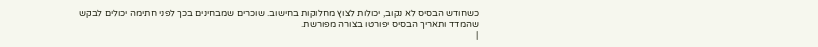כשחודש הבסיס לא נקוב, יכולות לצוץ מחלוקות בחישוב. שוכרים שמבחינים בכך לפני חתימה יכולים לבקש שהמדד ותאריך הבסיס יפורטו בצורה מפורשת.
|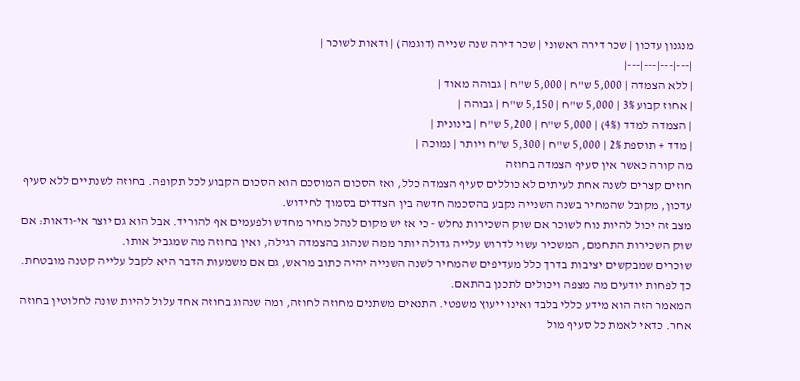מנגנון עדכון | שכר דירה ראשוני | שכר דירה שנה שנייה (דוגמה) | ודאות לשוכר |
|---|---|---|---|
| ללא הצמדה | 5,000 ש"ח | 5,000 ש"ח | גבוהה מאוד |
| אחוז קבוע 3% | 5,000 ש"ח | 5,150 ש"ח | גבוהה |
| הצמדה למדד (4%) | 5,000 ש"ח | 5,200 ש"ח | בינונית |
| מדד + תוספת 2% | 5,000 ש"ח | 5,300 ש"ח ויותר | נמוכה |
מה קורה כאשר אין סעיף הצמדה בחוזה
חוזים קצרים לשנה אחת לעיתים לא כוללים סעיף הצמדה כלל, ואז הסכום המוסכם הוא הסכום הקבוע לכל תקופה. בחוזה לשנתיים ללא סעיף עדכון, מקובל שהמחיר בשנה השנייה נקבע בהסכמה חדשה בין הצדדים בסמוך לחידוש.
מצב זה יכול להיות נוח לשוכר אם שוק השכירות נחלש - כי אז יש מקום לנהל מחיר מחדש ולפעמים אף להוריד. אבל הוא גם יוצר אי-ודאות: אם שוק השכירות התחמם, המשכיר עשוי לדרוש עלייה גדולה יותר ממה שנהוג בהצמדה רגילה, ואין בחוזה מה שמגביל אותו.
שוכרים שמבקשים יציבות בדרך כלל מעדיפים שהמחיר לשנה השנייה יהיה כתוב מראש, גם אם משמעות הדבר היא לקבל עלייה קטנה מובטחת. כך לפחות יודעים מה מצפה ויכולים לתכנן בהתאם.
המאמר הזה הוא מידע כללי בלבד ואינו ייעוץ משפטי. התנאים משתנים מחוזה לחוזה, ומה שנהוג בחוזה אחד עלול להיות שונה לחלוטין בחוזה אחר. כדאי לאמת כל סעיף מול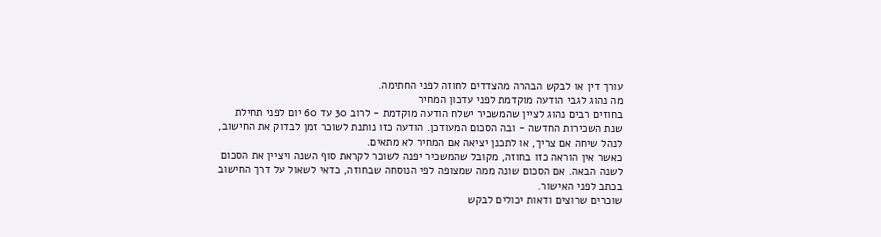עורך דין או לבקש הבהרה מהצדדים לחוזה לפני החתימה.
מה נהוג לגבי הודעה מוקדמת לפני עדכון המחיר
בחוזים רבים נהוג לציין שהמשכיר ישלח הודעה מוקדמת - לרוב 30 עד 60 יום לפני תחילת שנת השכירות החדשה - ובה הסכום המעודכן. הודעה כזו נותנת לשוכר זמן לבדוק את החישוב, לנהל שיחה אם צריך, או לתכנן יציאה אם המחיר לא מתאים.
כאשר אין הוראה כזו בחוזה, מקובל שהמשכיר יפנה לשוכר לקראת סוף השנה ויציין את הסכום לשנה הבאה. אם הסכום שונה ממה שמצופה לפי הנוסחה שבחוזה, כדאי לשאול על דרך החישוב בכתב לפני האישור.
שוכרים שרוצים ודאות יכולים לבקש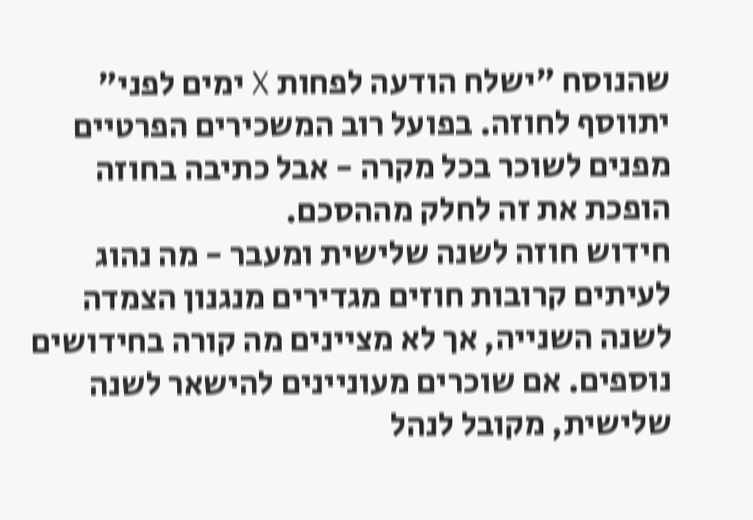שהנוסח "ישלח הודעה לפחות X ימים לפני" יתווסף לחוזה. בפועל רוב המשכירים הפרטיים מפנים לשוכר בכל מקרה - אבל כתיבה בחוזה הופכת את זה לחלק מההסכם.
חידוש חוזה לשנה שלישית ומעבר - מה נהוג
לעיתים קרובות חוזים מגדירים מנגנון הצמדה לשנה השנייה, אך לא מציינים מה קורה בחידושים נוספים. אם שוכרים מעוניינים להישאר לשנה שלישית, מקובל לנהל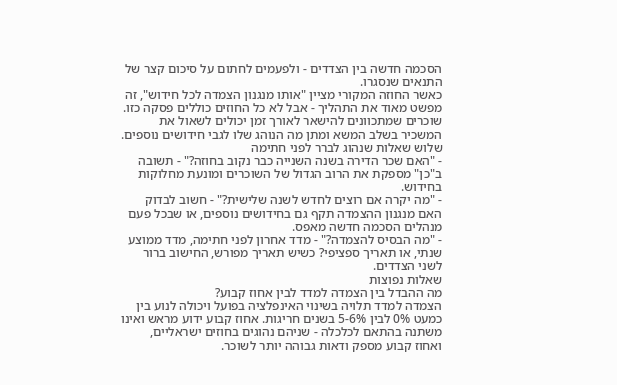הסכמה חדשה בין הצדדים - ולפעמים לחתום על סיכום קצר של התנאים שנסגרו.
כאשר החוזה המקורי מציין "אותו מנגנון הצמדה לכל חידוש", זה מפשט מאוד את התהליך - אבל לא כל החוזים כוללים פסקה כזו. שוכרים שמתכוונים להישאר לאורך זמן יכולים לשאול את המשכיר בשלב המשא ומתן מה הנוהג שלו לגבי חידושים נוספים.
שלוש שאלות שנהוג לברר לפני חתימה
- "האם שכר הדירה בשנה השנייה כבר נקוב בחוזה?" - תשובה ב"כן" מספקת את הרוב הגדול של השוכרים ומונעת מחלוקות בחידוש.
- "מה יקרה אם רוצים לחדש לשנה שלישית?" - חשוב לבדוק האם מנגנון ההצמדה תקף גם בחידושים נוספים, או שבכל פעם מנהלים הסכמה חדשה מאפס.
- "מה הבסיס להצמדה?" - מדד אחרון לפני חתימה, מדד ממוצע שנתי, או תאריך ספציפי? כשיש תאריך מפורש, החישוב ברור לשני הצדדים.
שאלות נפוצות
מה ההבדל בין הצמדה למדד לבין אחוז קבוע?
הצמדה למדד תלויה בשינוי האינפלציה בפועל ויכולה לנוע בין כמעט 0% לבין 5-6% בשנים חריגות. אחוז קבוע ידוע מראש ואינו משתנה בהתאם לכלכלה - שניהם נהוגים בחוזים ישראליים, ואחוז קבוע מספק ודאות גבוהה יותר לשוכר.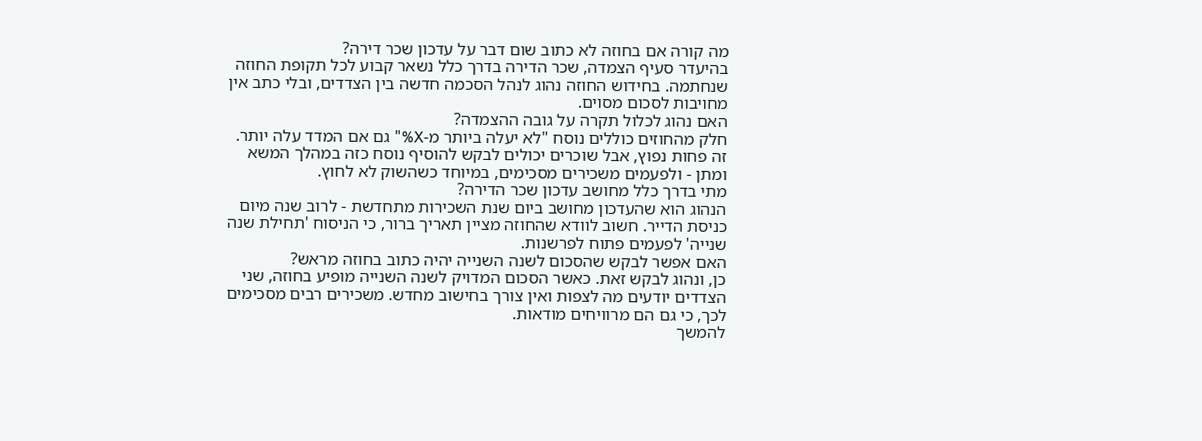מה קורה אם בחוזה לא כתוב שום דבר על עדכון שכר דירה?
בהיעדר סעיף הצמדה, שכר הדירה בדרך כלל נשאר קבוע לכל תקופת החוזה שנחתמה. בחידוש החוזה נהוג לנהל הסכמה חדשה בין הצדדים, ובלי כתב אין מחויבות לסכום מסוים.
האם נהוג לכלול תקרה על גובה ההצמדה?
חלק מהחוזים כוללים נוסח "לא יעלה ביותר מ-X%" גם אם המדד עלה יותר. זה פחות נפוץ, אבל שוכרים יכולים לבקש להוסיף נוסח כזה במהלך המשא ומתן - ולפעמים משכירים מסכימים, במיוחד כשהשוק לא לחוץ.
מתי בדרך כלל מחושב עדכון שכר הדירה?
הנהוג הוא שהעדכון מחושב ביום שנת השכירות מתחדשת - לרוב שנה מיום כניסת הדייר. חשוב לוודא שהחוזה מציין תאריך ברור, כי הניסוח 'תחילת שנה שנייה' לפעמים פתוח לפרשנות.
האם אפשר לבקש שהסכום לשנה השנייה יהיה כתוב בחוזה מראש?
כן, ונהוג לבקש זאת. כאשר הסכום המדויק לשנה השנייה מופיע בחוזה, שני הצדדים יודעים מה לצפות ואין צורך בחישוב מחדש. משכירים רבים מסכימים לכך, כי גם הם מרוויחים מודאות.
להמשך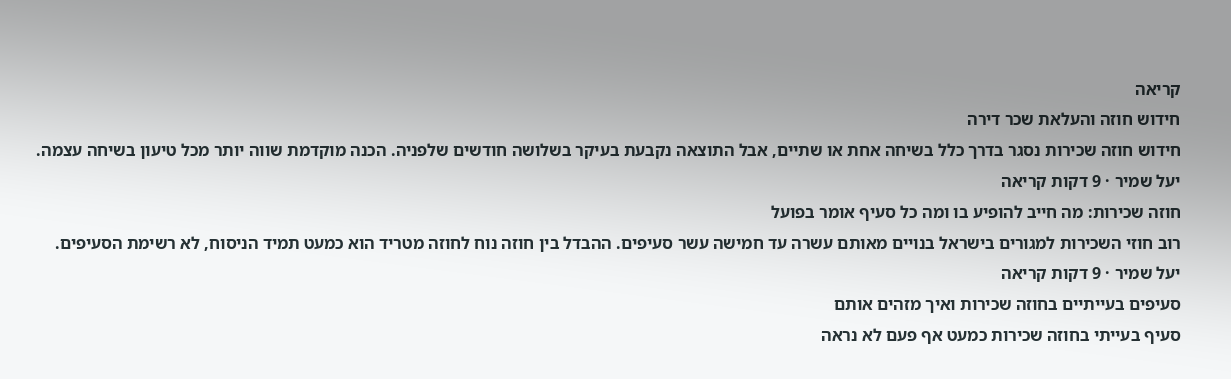קריאה
חידוש חוזה והעלאת שכר דירה
חידוש חוזה שכירות נסגר בדרך כלל בשיחה אחת או שתיים, אבל התוצאה נקבעת בעיקר בשלושה חודשים שלפניה. הכנה מוקדמת שווה יותר מכל טיעון בשיחה עצמה.
יעל שמיר · 9 דקות קריאה
חוזה שכירות: מה חייב להופיע בו ומה כל סעיף אומר בפועל
רוב חוזי השכירות למגורים בישראל בנויים מאותם עשרה עד חמישה עשר סעיפים. ההבדל בין חוזה נוח לחוזה מטריד הוא כמעט תמיד הניסוח, לא רשימת הסעיפים.
יעל שמיר · 9 דקות קריאה
סעיפים בעייתיים בחוזה שכירות ואיך מזהים אותם
סעיף בעייתי בחוזה שכירות כמעט אף פעם לא נראה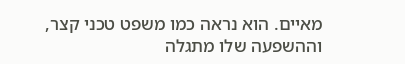מאיים. הוא נראה כמו משפט טכני קצר, וההשפעה שלו מתגלה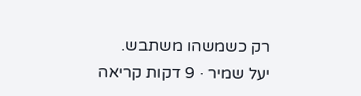רק כשמשהו משתבש.
יעל שמיר · 9 דקות קריאה